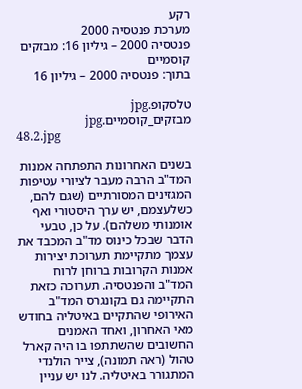רקע
מערכת פנטסיה 2000
פנטסיה 2000 – גיליון 16: מבזקים קוסמיים
בתוך: פנטסיה 2000 – גיליון 16

טלסקופ.jpg
מבזקים_קוסמיים.jpg
48.2.jpg

בשנים האחרונות התפתחה אמנות המד"ב הרבה מעבר לציורי עטיפות המגזינים המסורתיים (שגם להם, כשלעצמם, יש ערך היסטורי ואף אומנותי משלהם). על כן, טבעי הדבר שבכל כינוס מד"ב המכבד את עצמך מתקיימת תערוכת יצירות אמנות הקרובות ברוחן לרוח המד"ב והפנטסיה. תערוכה כזאת התקיימה גם בקונגרס המד"ב האירופי שהתקיים באיטליה בחודש מאי האחרון, ואחד האמנים החשובים שהשתתפו בו היה קארל טהול (ראה תמונה), צייר הולנדי המתגורר באיטליה. לנו יש עניין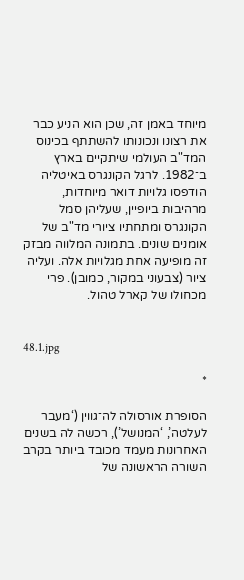מיוחד באמן זה, שכן הוא הניע כבר את רצונו ונכונותו להשתתף בכינוס המד"ב העולמי שיתקיים בארץ ב־1982. לרגל הקונגרס באיטליה הודפסו גלויות דואר מיוחדות, מרהיבות ביופיין, שעליהן סמל הקונגרס ומתחתיו ציורי מד"ב של אומנים שונים. בתמונה המלווה מבזק זה מופיעה אחת מגלויות אלה. ועליה ציור (צבעוני במקור, כמובן). פרי מכחולו של קארל טהול.


48.1.jpg

*

הסופרת אורסולה לה־גווין (‘מעבר לעלטה’, ‘המנושל’), רכשה לה בשנים האחרונות מעמד מכובד ביותר בקרב השורה הראשונה של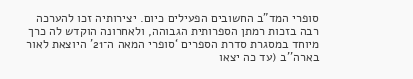סופרי המד"ב החשובים הפעילים כיום. יצירותיה זכו להערכה רבה בזכות רמתן הספרותית הגבוהה, ולאחרונה הוקדש לה כרך מיוחד במסגרת סדרת הספרים ‘סופרי המאה ה־21’ היוצאת לאור בארה''ב (עד כה יצאו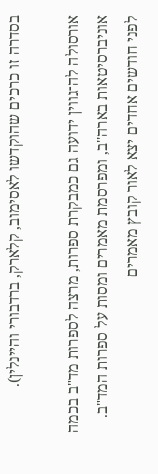בסדרה זו כרכים שהוקדשו לאסימוב, קלארק, ברדבורי והיינלין).

אורסולה לה־גווין ידועה גם כמבקרת ספרות, מרצה לספרות מד"ב בכמה אוניברסיטאות בארה''ב, ומפרסמת מאמרים ומסות על ספרות המד"ב. לפני חודשים אחדים יצא לאור קובץ מאמרים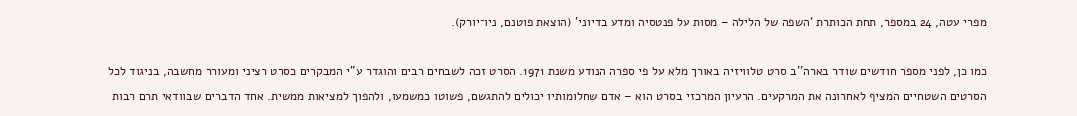מפרי עטה, 24 במספר, תחת הכותרת ‘השפה של הלילה – מסות על פנטסיה ומדע בדיוני’ (הוצאת פוטנם, ניו־יורק).

כמו כן, לפני מספר חודשים שודר בארה''ב סרט טלוויזיה באורך מלא על פי ספרה הנודע משנת 1971. הסרט זכה לשבחים רבים והוגדר ע"י המבקרים כסרט רציני ומעורר מחשבה, בניגוד לכל הסרטים השטחיים המציף לאחרונה את המרקעים. הרעיון המרכזי בסרט הוא – אדם שחלומותיו יכולים להתגשם, פשוטו כמשמעו, ולהפוך למציאות ממשית. אחד הדברים שבוודאי תרם רבות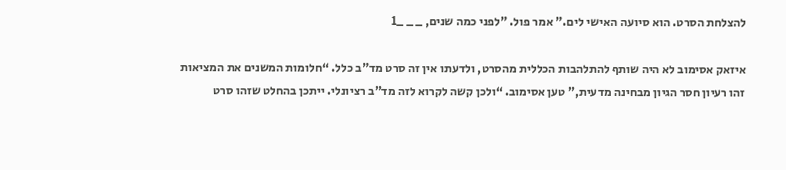להצלחת הסרט. הוא סיועה האישי לים." אמר פול. "לפני כמה שנים, _ _ _1

איזאק אסימוב לא היה שותף להתלהבות הכללית מהסרט, ולדעתו אין זה סרט מד"ב כלל. “חלומות המשנים את המציאות זהו רעיון חסר הגיון מבחינה מדעית,” טען אסימוב. “ולכן קשה לקרוא לזה מד”ב רציונלי. ייתכן בהחלט שזהו סרט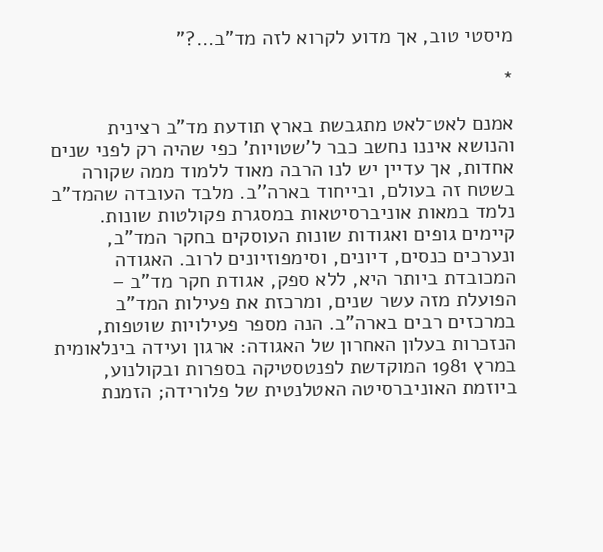מיסטי טוב, אך מדוע לקרוא לזה מד"ב…?"

*

אמנם לאט־לאט מתגבשת בארץ תודעת מד"ב רצינית והנושא איננו נחשב כבר ל’שטויות' כפי שהיה רק לפני שנים אחדות, אך עדיין יש לנו הרבה מאוד ללמוד ממה שקורה בשטח זה בעולם, ובייחוד בארה''ב. מלבד העובדה שהמד"ב נלמד במאות אוניברסיטאות במסגרת פקולטות שונות. קיימים גופים ואגודות שונות העוסקים בחקר המד"ב, ונערכים כנסים, דיונים, וסימפוזיונים לרוב. האגודה המכובדת ביותר היא, ללא ספק, אגודת חקר מד"ב – הפועלת מזה עשר שנים, ומרכזת את פעילות המד"ב במרכזים רבים בארה"ב. הנה מספר פעילויות שוטפות, הנזכרות בעלון האחרון של האגודה: ארגון ועידה בינלאומית במרץ 1981 המוקדשת לפנטסטיקה בספרות ובקולנוע, ביוזמת האוניברסיטה האטלנטית של פלורידה; הזמנת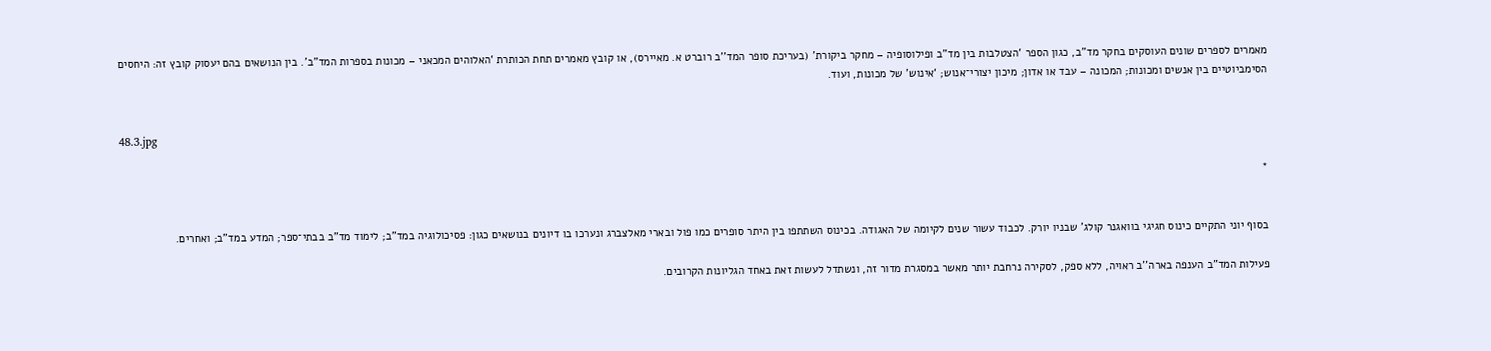מאמרים לספרים שונים העוסקים בחקר מד"ב, כגון הספר ‘הצטלבות בין מד"ב ופילוסופיה – מחקר ביקורת’ (בעריכת סופר המד''ב רוברט א. מאיירס), או קובץ מאמרים תחת הכותרת ‘האלוהים המכאני – מכונות בספרות המד"ב’. בין הנושאים בהם יעסוק קובץ זה: היחסים הסימביוטיים בין אנשים ומכונות; המכונה – עבד או אדון; מיכון יצורי־אנוש; ‘אינוש’ של מכונות, ועוד.


48.3.jpg

*


בסוף יוני התקיים כינוס חגיגי בוואגנר קולג' שבניו יורק. לכבוד עשור שנים לקיומה של האגודה. בכינוס השתתפו בין היתר סופרים כמו פול ובארי מאלצברג ונערכו בו דיונים בנושאים כגון: פסיכולוגיה במד"ב; לימוד מד"ב בבתי־ספר; המדע במד"ב; ואחרים.

פעילות המד"ב הענפה בארה''ב ראויה, ללא ספק, לסקירה נרחבת יותר מאשר במסגרת מדור זה, ונשתדל לעשות זאת באחד הגליונות הקרובים.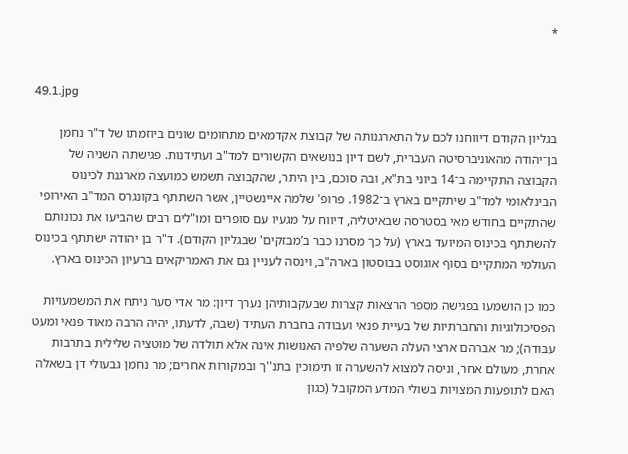*


49.1.jpg

בגליון הקודם דיווחנו לכם על התארגנותה של קבוצת אקדמאים מתחומים שונים ביוזמתו של ד"ר נחמן בן־יהודה מהאוניברסיטה העברית, לשם דיון בנושאים הקשורים למד"ב ועתידנות. פגישתה השניה של הקבוצה התקיימה ב־14 ביוני בת"א, ובה סוכם, בין היתר, שהקבוצה תשמש כמועצה מארגנת לכינוס הבינלאומי למד"ב שיתקיים בארץ ב־1982. פרופ' שלמה איינשטיין, אשר השתתף בקונגרס המד"ב האירופי שהתקיים בחודש מאי בסטרסה שבאיטליה, דיווח על מגעיו עם סופרים ומו"לים רבים שהביעו את נכונותם להשתתף בכינוס המיועד בארץ (על כך מסרנו כבר ב’מבזקים' שבגליון הקודם). ד"ר בן יהודה ישתתף בכינוס העולמי המתקיים בסוף אוגוסט בבוסטון בארה"ב, וינסה לעניין גם את האמריקאים ברעיון הכינוס בארץ.

כמו כן הושמעו בפגישה מספר הרצאות קצרות שבעקבותיהן נערך דיון: מר אדי סער ניתח את המשמעויות הפסיכולוגיות והחברתיות של בעיית פנאי ועבודה בחברת העתיד (שבה, לדעתו, יהיה הרבה מאוד פנאי ומעט עבודה); מר אברהם ארצי העלה השערה שלפיה האנושות אינה אלא תולדה של מוטציה שלילית בתרבות אחרת, מעולם אחר, וניסה למצוא להשערה זו תימוכין בתנ''ך ובמקורות אחרים; מר נחמן גבעולי דן בשאלה האם לתופעות המצויות בשולי המדע המקובל (כגון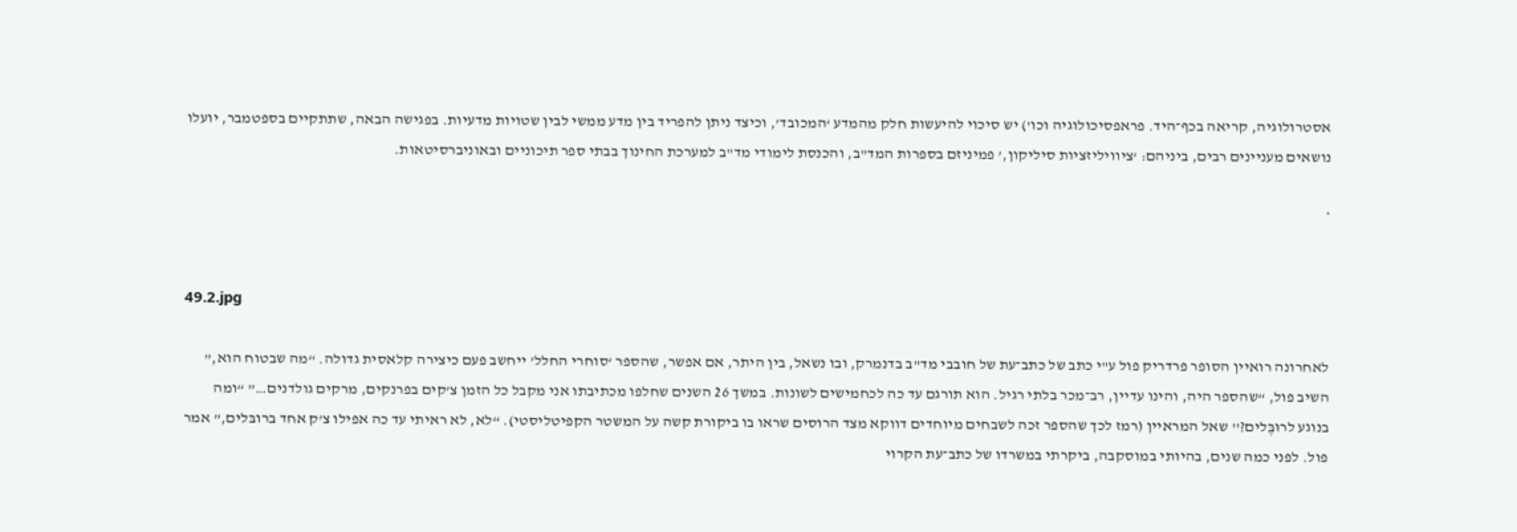אסטרולוגיה, קריאה בכף־היד. פראפסיכולוגיה וכו') יש סיכוי להיעשות חלק מהמדע ‘המכובד’, וכיצד ניתן להפריד בין מדע ממשי לבין שטויות מדעיות. בפגישה הבאה, שתתקיים בספטמבר, יועלו נושאים מעניינים רבים, ביניהם: ‘ציוויליזציות סיליקון,’ פמיניזם בספרות המד"ב, והכנסת לימודי מד"ב למערכת החינוך בבתי ספר תיכוניים ובאוניברסיטאות.

*


49.2.jpg

לאחרונה רואיין הסופר פרדריק פול ע"י כתב של כתב־עת של חובבי מד"ב בדנמרק, ובו נשאל, בין היתר, אם אפשר, שהספר ‘סוחרי החלל’ ייחשב פעם כיצירה קלאסית גדולה. “מה שבטוח הוא,” השיב פול, “שהספר היה, והינו עדיין, רב־מכר בלתי רגיל. הוא תורגם עד כה לכחמישים לשונות. במשך 26 השנים שחלפו מכתיבתו אני מקבל כל הזמן צ’קים בפרנקים, מרקים גולדנים…” “ומה בנוגע לרוּבֶּלים?'' שאל המראיין (רמז לכך שהספר זכה לשבחים מיוחדים דווקא מצד הרוסים שראו בו ביקורת קשה על המשטר הקפיטליסטי). “לא, לא ראיתי עד כה אפילו צ’ק אחד ברובּלים,” אמר פול. לפני כמה שנים, בהיותי במוסקבה, ביקרתי במשרדו של כתב־עת הקרוי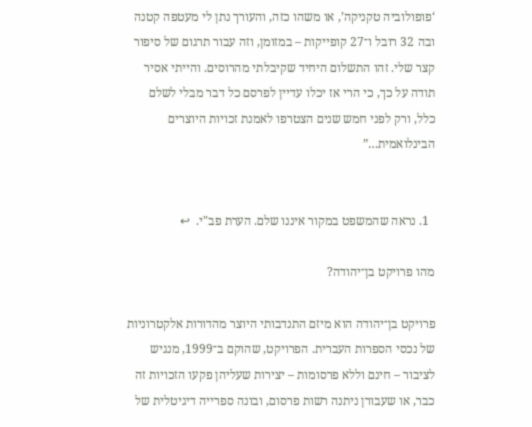‘פופולוביה טקניקה’, או משהו כזה, והעורך נתן לי מעטפה קטנה ובה 32 רובל ו־27 קופייקות – במזומן, וזה עבור תרגום של סיפור קצר שלי. זהו התשלום היחיד שקיבלתי מהרוסים. והייתי אסיר תודה על כך, כי הרי אז יכלו עדיין לפרסם כל דבר מבלי לשלם כלל, ורק לפני חמש שנים הצטרפו לאמנת זכויות היוצרים הבינלואמית…”


  1. נראה שהמשפט במקור איננו שלם. הערת פב"י.  ↩

מהו פרויקט בן־יהודה?

פרויקט בן־יהודה הוא מיזם התנדבותי היוצר מהדורות אלקטרוניות של נכסי הספרות העברית. הפרויקט, שהוקם ב־1999, מנגיש לציבור – חינם וללא פרסומות – יצירות שעליהן פקעו הזכויות זה כבר, או שעבורן ניתנה רשות פרסום, ובונה ספרייה דיגיטלית של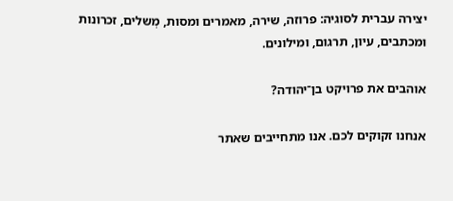יצירה עברית לסוגיה: פרוזה, שירה, מאמרים ומסות, מְשלים, זכרונות ומכתבים, עיון, תרגום, ומילונים.

אוהבים את פרויקט בן־יהודה?

אנחנו זקוקים לכם. אנו מתחייבים שאתר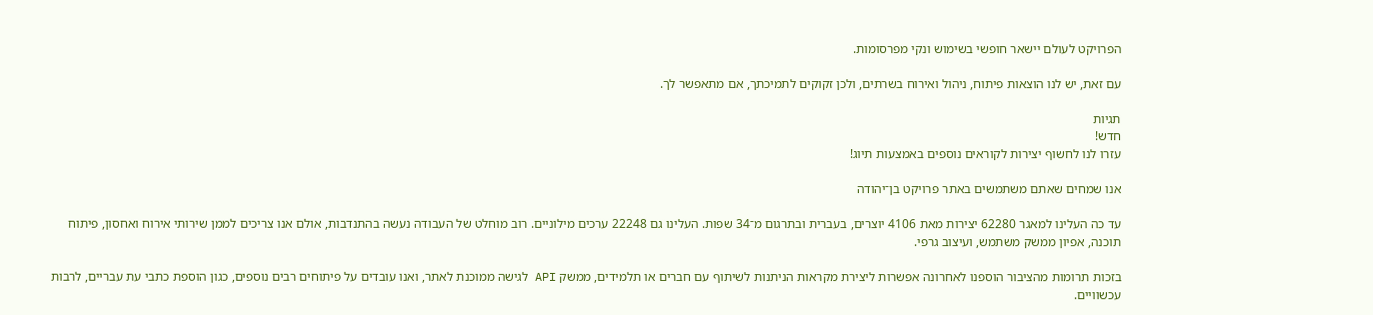הפרויקט לעולם יישאר חופשי בשימוש ונקי מפרסומות.

עם זאת, יש לנו הוצאות פיתוח, ניהול ואירוח בשרתים, ולכן זקוקים לתמיכתך, אם מתאפשר לך.

תגיות
חדש!
עזרו לנו לחשוף יצירות לקוראים נוספים באמצעות תיוג!

אנו שמחים שאתם משתמשים באתר פרויקט בן־יהודה

עד כה העלינו למאגר 62280 יצירות מאת 4106 יוצרים, בעברית ובתרגום מ־34 שפות. העלינו גם 22248 ערכים מילוניים. רוב מוחלט של העבודה נעשה בהתנדבות, אולם אנו צריכים לממן שירותי אירוח ואחסון, פיתוח תוכנה, אפיון ממשק משתמש, ועיצוב גרפי.

בזכות תרומות מהציבור הוספנו לאחרונה אפשרות ליצירת מקראות הניתנות לשיתוף עם חברים או תלמידים, ממשק API לגישה ממוכנת לאתר, ואנו עובדים על פיתוחים רבים נוספים, כגון הוספת כתבי עת עבריים, לרבות עכשוויים.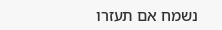נשמח אם תעזרו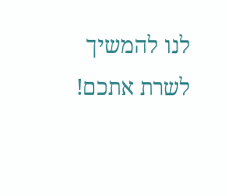לנו להמשיך לשרת אתכם!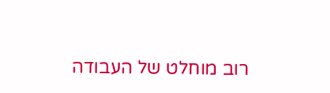רוב מוחלט של העבודה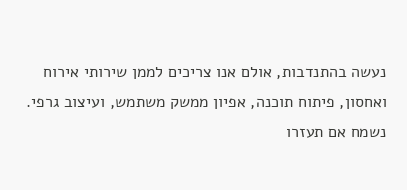נעשה בהתנדבות, אולם אנו צריכים לממן שירותי אירוח ואחסון, פיתוח תוכנה, אפיון ממשק משתמש, ועיצוב גרפי. נשמח אם תעזרו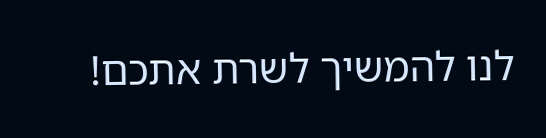לנו להמשיך לשרת אתכם!